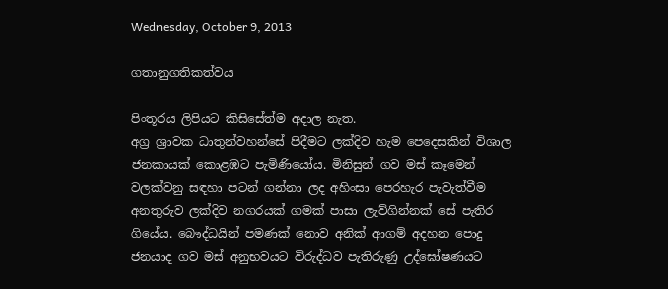Wednesday, October 9, 2013

ගතානුගතිකත්වය

පිංතූරය ලිපියට කිසිසේත්ම අදාල නැත.
අග්‍ර ශ්‍රාවක ධාතුන්වහන්සේ පිදීමට ලක්දිව හැම පෙදෙසකින් විශාල ජනකායක් කොළඹට පැමිණියෝය. මිනිසුන් ගව මස් කෑමෙන් වලක්වනු සඳහා පටන් ගන්නා ලද අහිංසා පෙරහැර පැවැත්වීම අනතුරුව ලක්දිව නගරයක් ගමක් පාසා ලැව්ගින්නක් සේ පැතිර ගියේය. බෞද්ධයින් පමණක් නොව අනික් ආගම් අදහන පොදු ජනයාද ගව මස් අනුභවයට විරුද්ධව පැතිරුණු උද්ඝෝෂණයට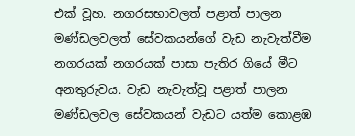එක් වූහ. නගරසභාවලත් පළාත් පාලන මණ්ඩලවලත් සේවකයන්ගේ වැඩ නැවැත්වීම නගරයක් නගරයක් පාසා පැතිර ගියේ මීට අනතුරුවය. වැඩ නැවැත්වූ පළාත් පාලන මණ්ඩලවල සේවකයන් වැඩට යත්ම කොළඹ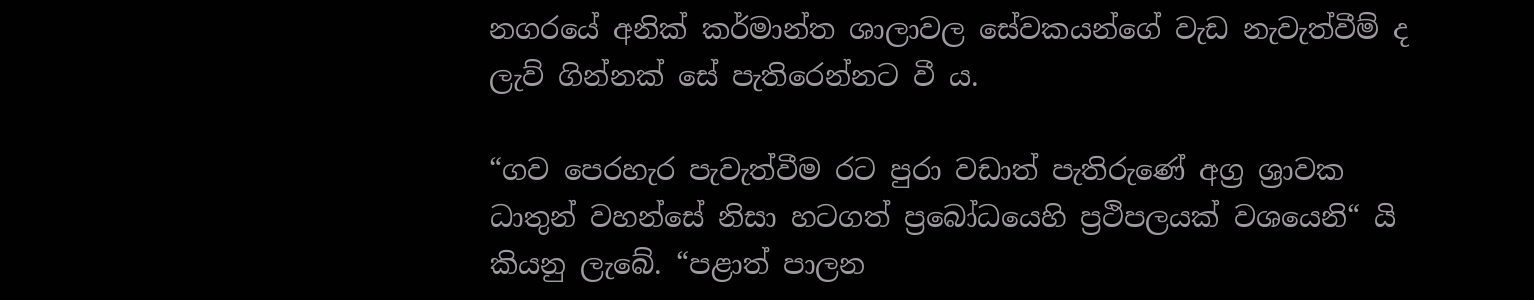නගරයේ අනික් කර්මාන්ත ශාලාවල සේවකයන්ගේ වැඩ නැවැත්වීම් ද ලැව් ගින්නක් සේ පැතිරෙන්නට වී ය.

“ගව පෙරහැර පැවැත්වීම රට පුරා වඩාත් පැතිරුණේ අග්‍ර ශ්‍රාවක ධාතුන් වහන්සේ නිසා හටගත් ප්‍රබෝධයෙහි ප්‍රථිපලයක් වශයෙනි“ යි කියනු ලැබේ. “පළාත් පාලන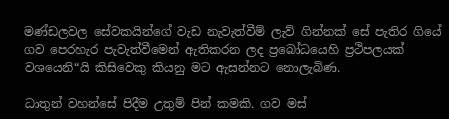මණ්ඩලවල සේවකයින්ගේ වැඩ නැවැත්වීම් ලැව් ගින්නක් සේ පැතිර ගියේ ගව පෙරහැර පැවැත්වීමෙන් ඇතිකරන ලද ප්‍රබෝධයෙහි ප්‍රථිපලයක් වශයෙනි“යි කිසිවෙකු කියනු මට ඇසන්නට නොලැබිණ.

ධාතුන් වහන්සේ පිදීම උතුම් පින් කමකි. ගව මස්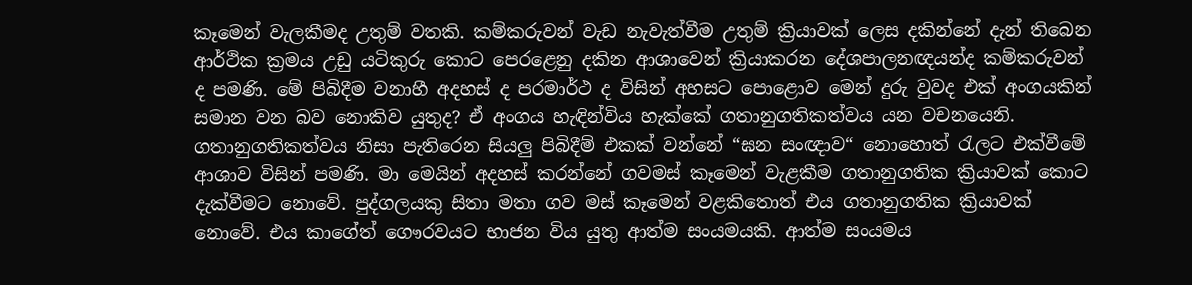කෑමෙන් වැලකීමද උතුම් වතකි. කම්කරුවන් වැඩ නැවැත්වීම උතුම් ක්‍රියාවක් ලෙස දකින්නේ දැන් තිබෙන ආර්ථික ක්‍රමය උඩු යටිකුරු කොට පෙරළෙනු දකින ආශාවෙන් ක්‍රියාකරන දේශපාලනඥයන්ද කම්කරුවන් ද පමණි. මේ පිබිදීම වනාහී අදහස් ද පරමාර්ථ ද විසින් අහසට පොළොව මෙන් දුරු වුවද එක් අංගයකින් සමාන වන බව නොකිව යුතුද? ඒ අංගය හැඳින්විය හැක්කේ ගතානුගතිකත්වය යන වචනයෙනි. ගතානුගතිකත්වය නිසා පැතිරෙන සියලු පිබිදීම් එකක් වන්නේ “ඝන සංඥාව“ නොහොත් රැලට එක්වීමේ ආශාව විසින් පමණි. මා මෙයින් අදහස් කරන්නේ ගවමස් කෑමෙන් වැළකීම ගතානුගතික ක්‍රියාවක් කොට දැක්වීමට නොවේ. පුද්ගලයකු සිතා මතා ගව මස් කෑමෙන් වළකිතොත් එය ගතානුගතික ක්‍රියාවක් නොවේ. එය කාගේත් ගෞරවයට භාජන විය යුතු ආත්ම සංයමයකි. ආත්ම සංයමය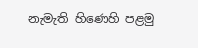නැමැති හිණෙහි පළමු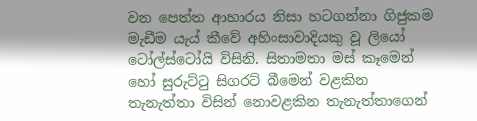වන පෙත්ත ආහාරය නිසා හටගන්නා ගිජුකම මැඩීම යැය් කීවේ අහිංසාවාදියකු වූ ලියෝ ටෝල්ස්ටෝයි විසිනි. සිතාමතා මස් කෑමෙන් හෝ සුරුට්ටු සිගරට් බීමෙන් වළකින තැනැත්තා විසින් නොවළකින තැනැත්තාගෙන්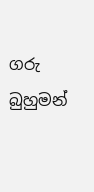ගරු බුහුමන්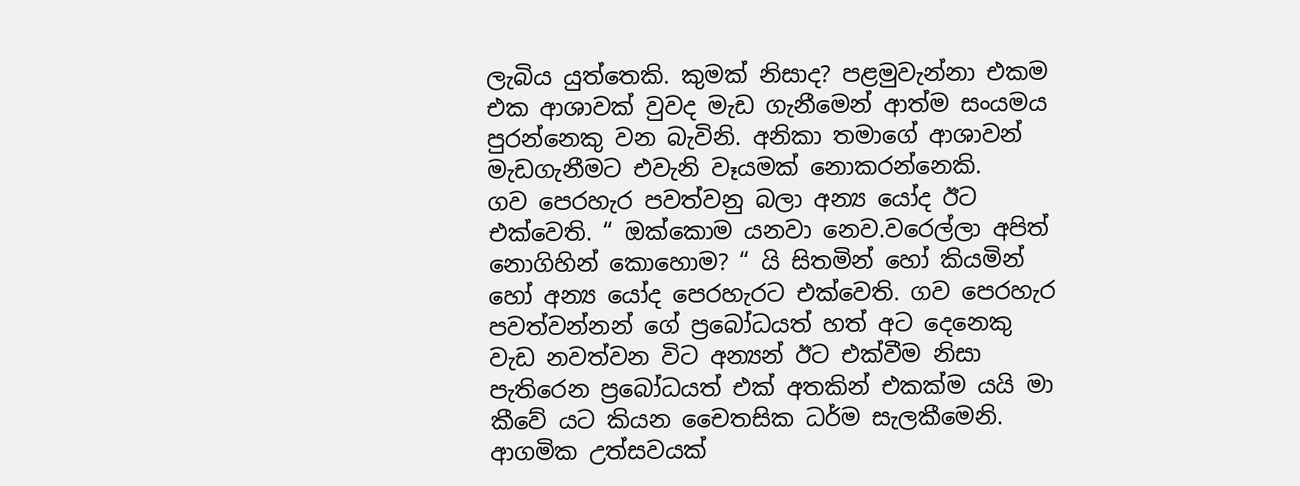ලැබිය යුත්තෙකි. කුමක් නිසාද? පළමුවැන්නා එකම එක ආශාවක් වුවද මැඩ ගැනීමෙන් ආත්ම සංයමය පුරන්නෙකු වන බැවිනි. අනිකා තමාගේ ආශාවන් මැඩගැනීමට එවැනි වෑයමක් නොකරන්නෙකි.
ගව පෙරහැර පවත්වනු බලා අන්‍ය යෝද ඊට එක්වෙති. “ ඔක්කොම යනවා නෙව.වරෙල්ලා අපිත් නොගිහින් කොහොම? “ යි සිතමින් හෝ කියමින් හෝ අන්‍ය යෝද පෙරහැරට එක්වෙති. ගව පෙරහැර පවත්වන්නන් ගේ ප්‍රබෝධයත් හත් අට දෙනෙකු වැඩ නවත්වන විට අන්‍යන් ඊට එක්වීම නිසා පැතිරෙන ප්‍රබෝධයත් එක් අතකින් එකක්ම යයි මා කීවේ යට කියන චෛතසික ධර්ම සැලකීමෙනි. ආගමික උත්සවයක්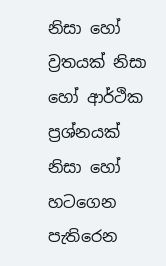නිසා හෝ ව්‍රතයක් නිසා හෝ ආර්ථික ප්‍රශ්නයක් නිසා හෝ හටගෙන පැතිරෙන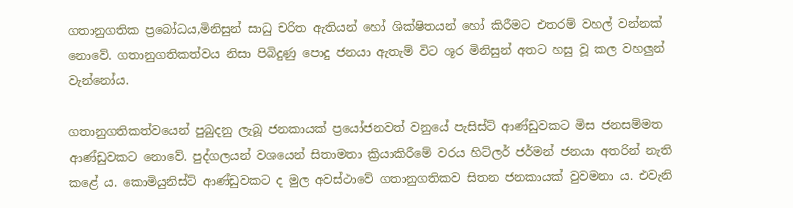ගතානුගතික ප්‍රබෝධය,මිනිසුන් සාධු චරිත ඇතියන් හෝ ශික්ෂිතයන් හෝ කිරීමට එතරම් වහල් වන්නක් නොවේ. ගතානුගතිකත්වය නිසා පිබිදුණු පොදු ජනයා ඇතැම් විට ශූර මිනිසුන් අතට හසු වූ කල වහලුන් වැන්නෝය.

ගතානුගතිකත්වයෙන් පුබුදනු ලැබූ ජනකායක් ප්‍රයෝජනවත් වනුයේ පැසිස්ට් ‍ආණ්ඩුවකට මිස ජනසම්මත ආණ්ඩුවකට නොවේ. පුද්ගලයන් වශයෙන් සිතාමතා ක්‍රියාකිරීමේ වරය හිට්ලර් ජර්මන් ජනයා අතරින් නැති කළේ ය. කොමියුනිස්ට් ආණ්ඩුවකට ද මුල අවස්ථාවේ ගතානුගතිකව සිතන ජනකායක් වුවමනා ය. එවැනි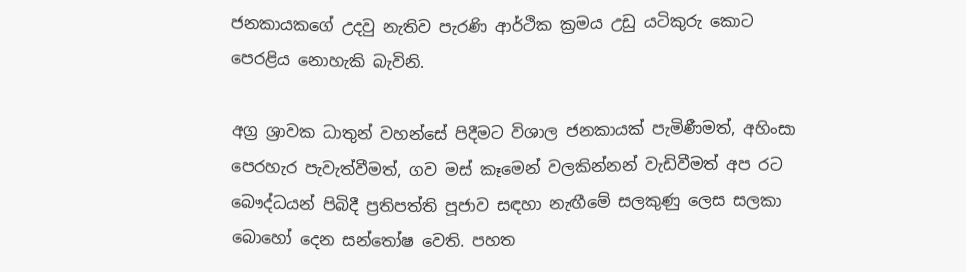ජනකායකගේ උදවු නැතිව පැරණි ආර්ථික ක්‍රමය උඩු යටිකුරු කොට පෙරළිය නොහැකි බැවිනි.

අග්‍ර ශ්‍රාවක ධාතුන් වහන්සේ පිදීමට විශාල ජනකායක් පැමිණීමත්, අහිංසා පෙරහැර පැවැත්වීමත්, ගව මස් කෑමෙන් වලකින්නන් වැඩිවීමත් අප රට බෞද්ධයන් පිබිදී ප්‍රතිපත්ති පූජාව සඳහා නැඟීමේ සලකුණු ලෙස සලකා බොහෝ දෙන සන්තෝෂ වෙති. පහත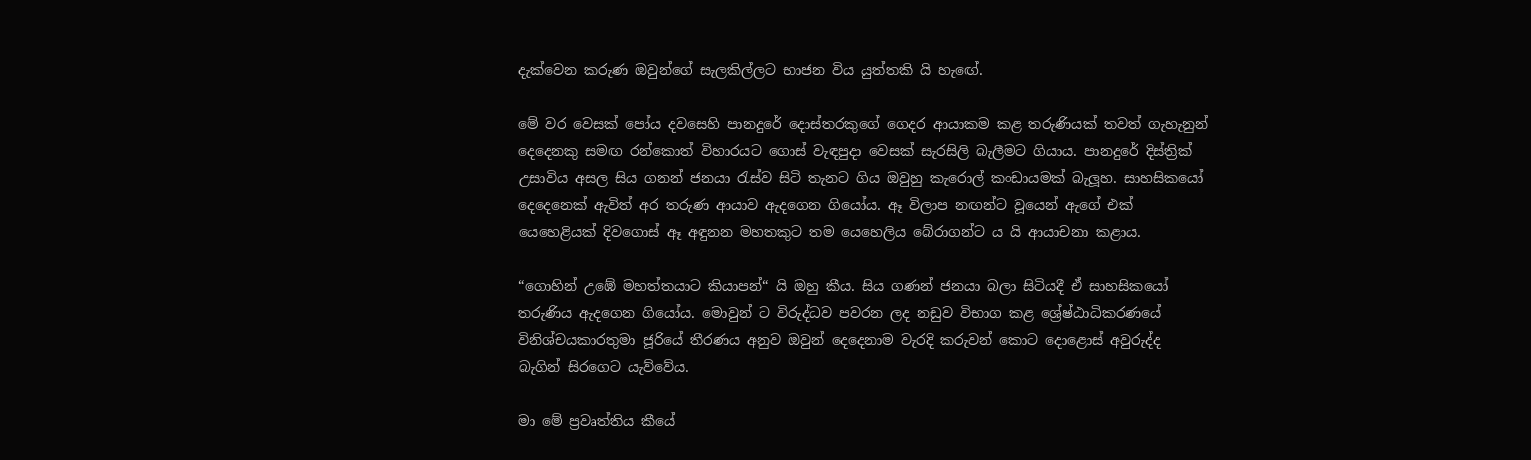දැක්වෙන කරුණ ඔවුන්ගේ සැලකිල්ලට භාජන විය යුත්තකි යි හැඟේ.

මේ වර වෙසක් පෝය දවසෙහි පානදුරේ දොස්තරකුගේ ගෙදර ආයාකම කළ තරුණියක් තවත් ගැහැනුන් දෙදෙනකු සමඟ රන්කොත් විහාරයට ගොස් වැඳපුදා වෙසක් සැරසිලි බැලීමට ගියාය. පානදුරේ දිස්ත්‍රික් උසාවිය අසල සිය ගනන් ජනයා රැස්ව සිටි තැනට ගිය ඔවුහු කැරොල් කංඩායමක් බැලූහ. සාහසිකයෝ දෙදෙනෙක් ඇවිත් අර තරුණ ආයාව ඇදගෙන ගියෝය. ඈ විලාප නඟන්ට වූයෙන් ඇගේ එක් යෙහෙළියක් දිවගොස් ඈ අඳුනන මහතකුට තම යෙහෙලිය බේරාගන්ට ය යි ආයාචනා කළාය.

“ගොහින් උඹේ මහත්තයාට කියාපන්“ යි ඔහු කීය. සිය ගණන් ජනයා බලා සිටියදී ඒ සාහසිකයෝ තරුණිය ඇදගෙන ගියෝය. මොවුන් ට විරුද්ධව පවරන ලද නඩුව විභාග කළ ශ්‍රේෂ්ඨාධිකරණයේ විනිශ්චයකාරතුමා ජූරියේ තීරණය අනුව ඔවුන් දෙදෙනාම වැරදි කරුවන් කොට දොළොස් අවුරුද්ද බැගින් සිරගෙට යැව්වේය.

මා මේ ප්‍රවෘත්තිය කීයේ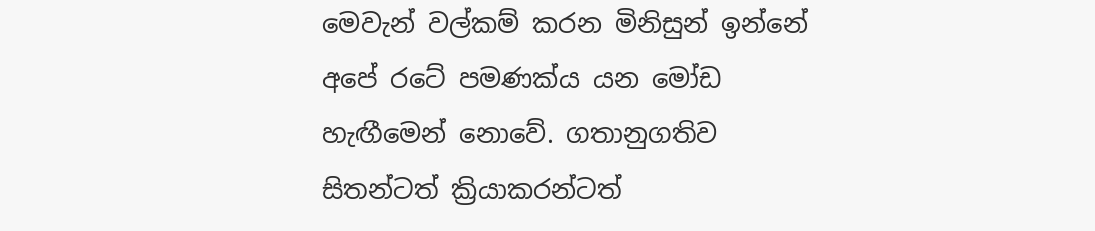මෙවැන් වල්කම් කරන මිනිසුන් ඉන්නේ අපේ රටේ පමණක්ය යන මෝඩ හැඟීමෙන් නොවේ. ගතානුගතිව සිතන්ටත් ක්‍රියාකරන්ටත්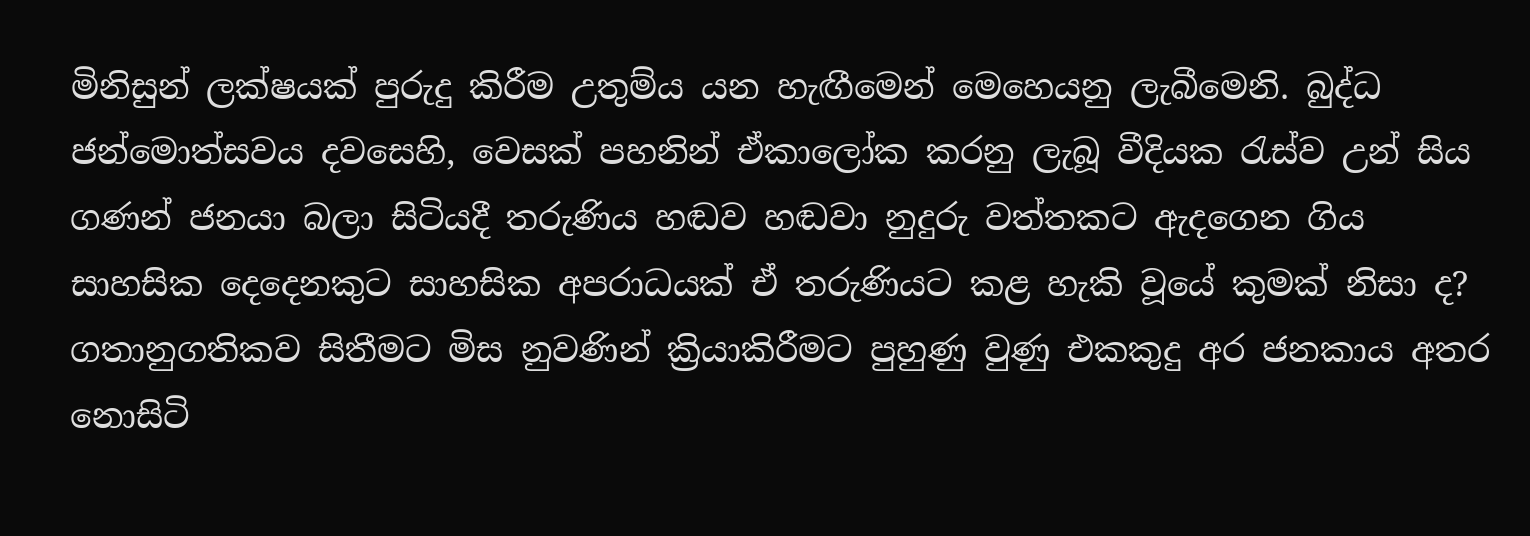මිනිසුන් ලක්ෂයක් පුරුදු කිරීම උතුම්ය යන හැඟීමෙන් මෙහෙයනු ලැබීමෙනි. බුද්ධ ජන්මොත්සවය දවසෙහි, වෙසක් පහනින් ඒකාලෝක කරනු ලැබූ වීදියක රැස්ව උන් සිය ගණන් ජනයා බලා සිටියදී තරුණිය හඬව හඬවා නුදුරු වත්තකට ඇදගෙන ගිය සාහසික දෙදෙනකුට සාහසික අපරාධයක් ඒ තරුණියට කළ හැකි වූයේ කුමක් නිසා ද? ගතානුගතිකව සිතීමට මිස නුවණින් ක්‍රියාකිරීමට පුහුණු වුණු එකකුදු අර ජනකාය අතර නොසිටි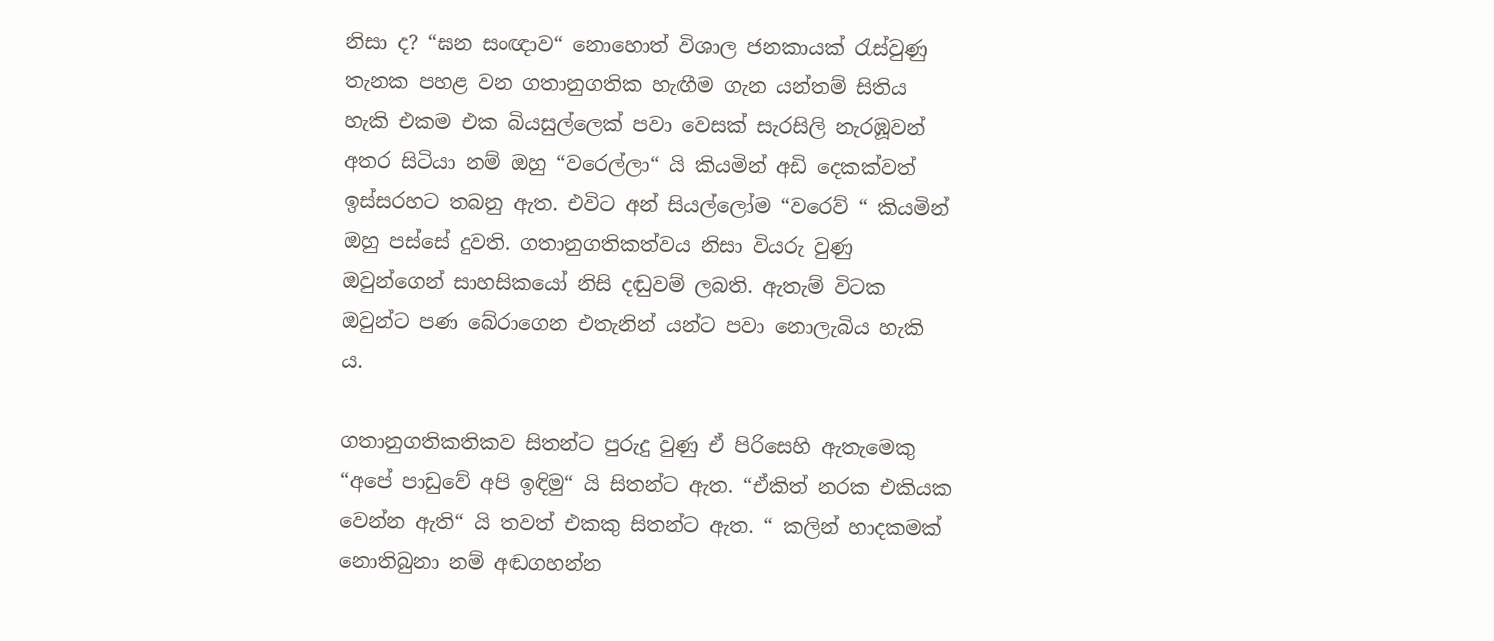නිසා ද? “ඝන සංඥාව“ නොහොත් විශාල ජනකායක් රැස්වුණු තැනක පහළ වන ගතානුගතික හැඟීම ගැන යන්තම් සිතිය හැකි එකම එක බියසුල්ලෙක් පවා වෙසක් සැරසිලි නැරඹූවන් අතර සිටියා නම් ඔහු “වරෙල්ලා“ යි කියමින් අඩි දෙකක්වත් ඉස්සරහට තබනු ඇත. එවිට අන් සියල්ලෝම “වරෙව් “ කියමින් ඔහු පස්සේ දුවති. ගතානුගතිකත්වය නිසා වියරු වුණු ඔවුන්ගෙන් සාහසිකයෝ නිසි දඬුවම් ලබති. ඇතැම් විටක ඔවුන්ට පණ බේරාගෙන එතැනින් යන්ට පවා නොලැබිය හැකි ය.

ගතානුගතිකතිකව සිතන්ට පුරුදු වුණු ඒ පිරිසෙහි ඇතැමෙකු “අපේ පාඩුවේ අපි ඉඳිමු“ යි සිතන්ට ඇත. “ඒකිත් නරක එකියක වෙන්න ඇති“ යි තවත් එකකු සිතන්ට ඇත. “ කලින් හාදකමක් නොතිබුනා නම් අඬගහන්න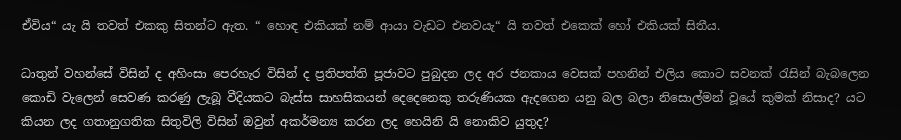ඒවිය“ යැ යි තවත් එකකු සිතන්ට ඇත. “ හොඳ එකියක් නම් ආයා වැඩට එනවයැ“ යි තවත් එකෙක් හෝ එකියක් සිතීය.

ධාතුන් වහන්සේ විසින් ද අහිංසා පෙරහැර විසින් ද ප්‍රතිපත්ති පූජාවට පුබුදන ලද අර ජනකාය වෙසක් පහනින් එලිය කොට සවනක් රැසින් බැබලෙන කොඩි වැලෙන් සෙවණ කරණු ලැබූ වීදියකට බැස්ස සාහසිකයන් දෙදෙනෙකු තරුණියක ඇදගෙන යනු බල බලා නිසොල්මන් වූයේ කුමක් නිසාද? යට කියන ලද ගතානුගතික සිතුවිලි විසින් ඔවුන් අකර්මන්‍ය කරන ලද හෙයිනි යි නොකිව යුතුද?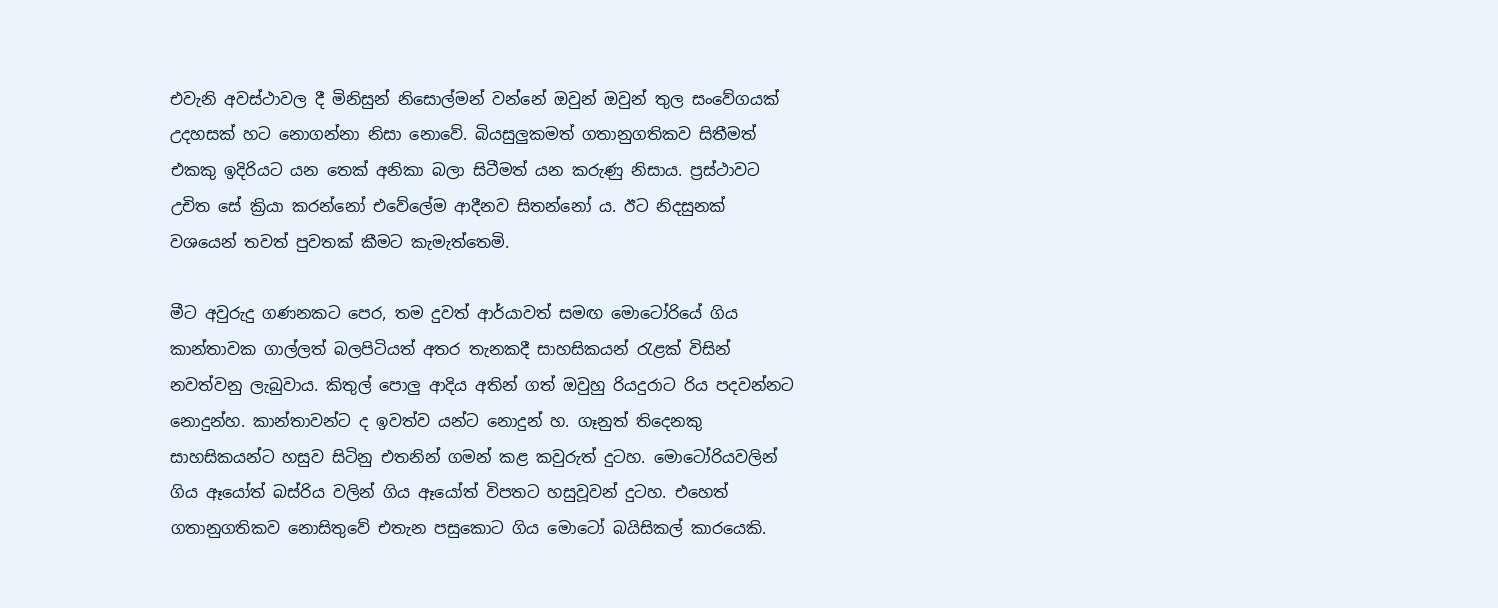එවැනි අවස්ථාවල දී මිනිසුන් නිසොල්මන් වන්නේ ඔවුන් ඔවුන් තුල සංවේගයක් උදහසක් හට නොගන්නා නිසා නොවේ. බියසුලුකමත් ගතානුගතිකව සිතීමත් එකකු ඉදිරියට යන තෙක් අනිකා බලා සිටීමත් යන කරුණු නිසාය. ප්‍රස්ථාවට උචිත සේ ක්‍රියා කරන්නෝ එවේලේම ආදීනව සිතන්නෝ ය. ඊට නිදසුනක් වශයෙන් තවත් පුවතක් කීමට කැමැත්තෙමි.

මීට අවුරුදු ගණනකට පෙර, තම දුවත් ආර්යාවත් සමඟ මොටෝරියේ ගිය කාන්තාවක ගාල්ලත් බලපිටියත් අතර තැනකදී සාහසිකයන් රැළක් විසින් නවත්වනු ලැබුවාය. කිතුල් පොලු ආදිය අතින් ගත් ඔවුහු රියදුරාට රිය පදවන්නට නොදුන්හ. කාන්තාවන්ට ද ඉවත්ව යන්ට නොදුන් හ. ගෑනුත් තිදෙනකු සාහසිකයන්ට හසුව සිටිනු එතනින් ගමන් කළ කවුරුත් දුටහ. මොටෝරියවලින් ගිය ඈයෝත් බස්රිය වලින් ගිය ඈයෝත් විපතට හසුවූවන් දුටහ. එහෙත් ගතානුගතිකව නොසිතුවේ එතැන පසුකොට ගිය මොටෝ බයිසිකල් කාරයෙකි.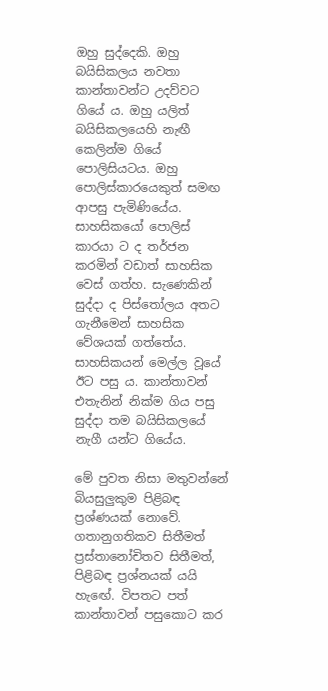ඔහු සුද්දෙකි. ඔහු බයිසිකලය නවතා කාන්තාවන්ට උදව්වට ගියේ ය. ඔහු යලිත් බයිසිකලයෙහි නැඟී කෙලින්ම ගියේ පොලිසියටය. ඔහු පොලිස්කාරයෙකුත් සමඟ ආපසු පැමිණියේය. සාහසිකයෝ පොලිස් කාරයා ට ද තර්ජන කරමින් වඩාත් සාහසික වෙස් ගත්හ. සැණෙකින් සුද්දා ද පිස්තෝලය අතට ගැනීමෙන් සාහසික වේශයක් ගත්තේය. සාහසිකයන් මෙල්ල වූයේ ඊට පසු ය. කාන්තාවන් එතැනින් නික්ම ගිය පසු සුද්දා තම බයිසිකලයේ නැගී යන්ට ගියේය.

මේ පුවත නිසා මතුවන්නේ බියසුලුකුම පිළිබඳ ප්‍රශ්ණයක් නොවේ. ගතානුගතිකව සිතීමත් ප්‍රස්තානෝචිතව සිතීමත්, පිළිබඳ ප්‍රශ්නයක් යයි හැඟේ. විපතට පත් කාන්තාවන් පසුකොට කර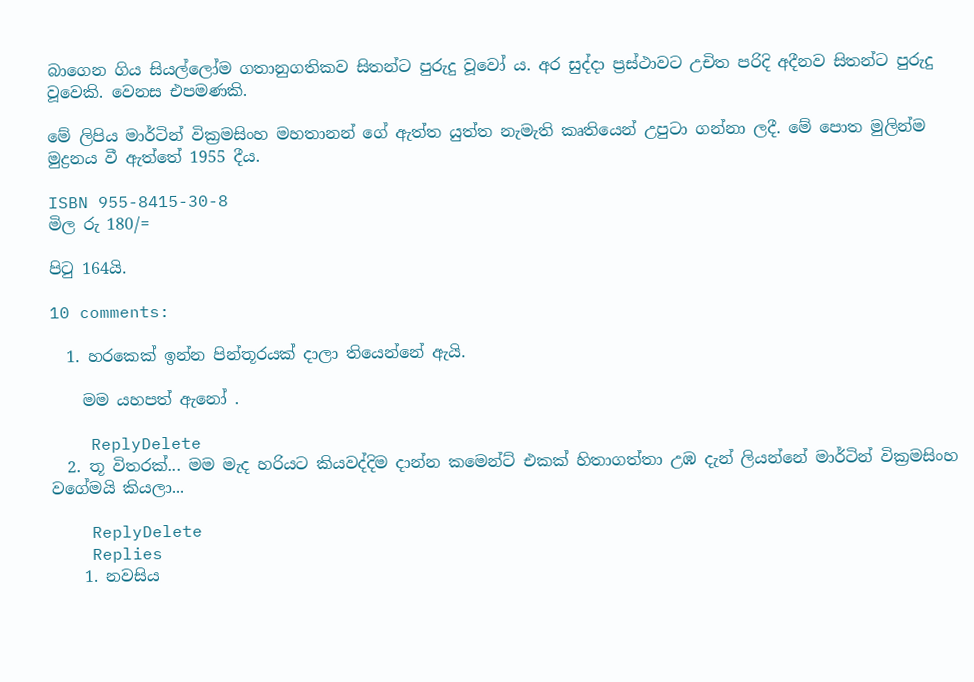බාගෙන ගිය සියල්ලෝම ගතානුගතිකව සිතන්ට පුරුදු වූවෝ ය. අර සුද්දා ප්‍රස්ථාවට උචිත පරිදි අදීනව සිතන්ට පුරුදු වූවෙකි. වෙනස එපමණකි.

මේ ලිපිය මාර්ටින් වික්‍රමසිංහ මහතානන් ගේ ඇත්ත යුත්ත නැමැති කෘතියෙන් උපුටා ගන්නා ලදී. මේ පොත මුලින්ම මුද්‍රනය වී ඇත්තේ 1955 දීය.

ISBN 955-8415-30-8
මිල රු 180/=

පිටු 164යි.

10 comments:

  1. හරකෙක් ඉන්න පින්තූරයක් දාලා තියෙන්නේ ඇයි.

    මම යහපත් ඇනෝ .

    ReplyDelete
  2. තූ විතරක්... මම මැද හරියට කියවද්දිම දාන්න කමෙන්ට් එකක් හිතාගත්තා උඹ දැන් ලියන්නේ මාර්ටින් වික්‍රමසිංහ වගේමයි කියලා...

    ReplyDelete
    Replies
    1. නවසිය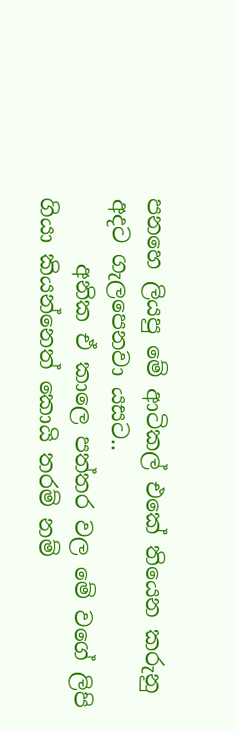පනහෙ ලියපු මේ ආටිකල් එකේ තියෙන කරුනු අදට ගැලපෙනවා යසට..
      අනික ඒ කාලෙ පත්තර වල මේ වගේ ලිපි ගියා කියන්නෙත් කොයි තරම් නම්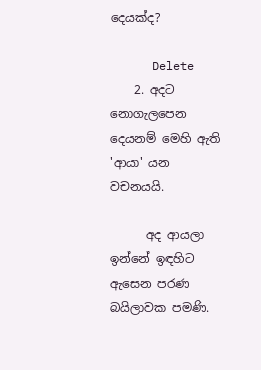දෙයක්ද?

      Delete
    2. අදට නොගැලපෙන දෙයනම් මෙහි ඇති 'ආයා' යන වචනයයි.

      අද ආයලා ඉන්නේ ඉඳහිට ඇසෙන පරණ බයිලාවක පමණි.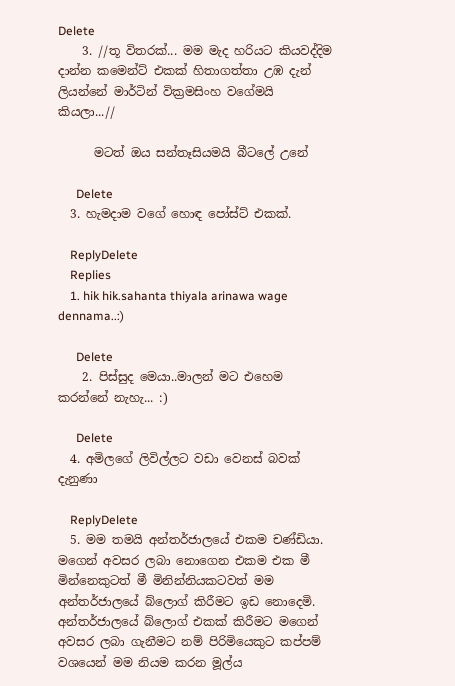Delete
    3. //තූ විතරක්... මම මැද හරියට කියවද්දිම දාන්න කමෙන්ට් එකක් හිතාගත්තා උඹ දැන් ලියන්නේ මාර්ටින් වික්‍රමසිංහ වගේමයි කියලා...//

      මටත් ඔය සන්තෑසියමයි බීටලේ උනේ

      Delete
  3. හැමදාම වගේ හොඳ පෝස්ට් එකක්.

    ReplyDelete
    Replies
    1. hik hik.sahanta thiyala arinawa wage dennama..:)

      Delete
    2. පිස්සුද මෙයා..මාලන් මට එහෙම කරන්නේ නැහැ... :)

      Delete
  4. අමිලගේ ලිවිල්ලට වඩා වෙනස් බවක් දැනුණා

    ReplyDelete
  5. මම තමයි අන්තර්ජාලයේ එකම චණ්ඩියා. මගෙන් අවසර ලබා නොගෙන එකම එක මී මින්නෙකුටත් මී මිනින්නියකටවත් මම අන්තර්ජාලයේ බ්ලොග් කිරීමට ඉඩ නොදෙමි. අන්තර්ජාලයේ බ්ලොග් එකක් කිරීමට මගෙන් අවසර ලබා ගැනීමට නම් පිරිමියෙකුට කප්පම් වශයෙන් මම නියම කරන මූල්ය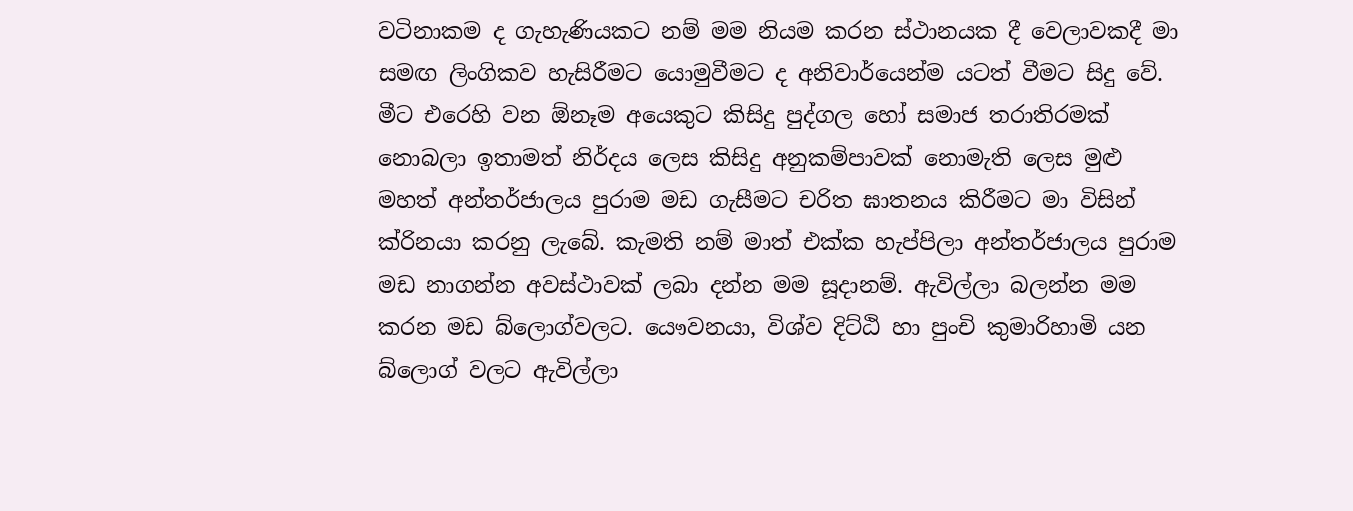වටිනාකම ද ගැහැණියකට නම් මම නියම කරන ස්ථානයක දී වෙලාවකදී මා සමඟ ලිංගිකව හැසිරීමට යොමුවීමට ද අනිවාර්යෙන්ම යටත් වීමට සිදු වේ. මීට එරෙහි වන ඕනෑම අයෙකුට කිසිදු පුද්ගල හෝ සමාජ තරාතිරමක් නොබලා ඉතාමත් නිර්දය ලෙස කිසිදු අනුකම්පාවක් නොමැති ලෙස මුළු මහත් අන්තර්ජාලය පුරාම මඩ ගැසීමට චරිත ඝාතනය කිරීමට මා විසින් ක්රිනයා කරනු ලැබේ. කැමති නම් මාත් එක්ක හැප්පිලා අන්තර්ජාලය පුරාම මඩ නාගන්න අවස්ථාවක් ලබා දන්න මම සූදානම්. ඇවිල්ලා බලන්න මම කරන මඩ බ්ලොග්වලට. යෞවනයා, විශ්ව දිට්ඨි හා පුංචි කුමාරිහාමි යන බ්ලොග් වලට ඇවිල්ලා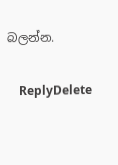බලන්න.

    ReplyDelete